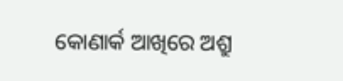କୋଣାର୍କ ଆଖିରେ ଅଶ୍ରୁ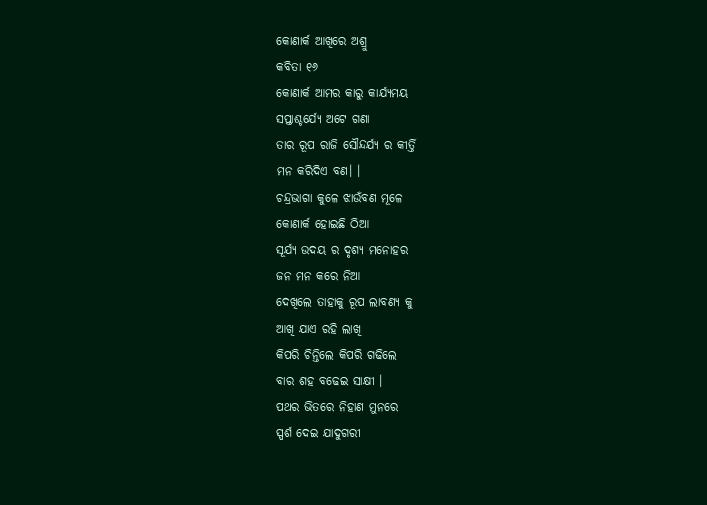କୋଣାର୍କ ଆଖିରେ ଅଶ୍ରୁ
କବିତା ୧୬
କୋଣାର୍କ ଆମର କାରୁ କାର୍ଯ୍ୟମୟ
ସପ୍ତାଶ୍ଚର୍ଯ୍ୟେ ଅଟେ ଗଣା
ତାର ରୂପ ରାଜି ସୌନ୍ଦର୍ଯ୍ୟ ର କୀର୍ତ୍ତି
ମନ କରିଦିଏ ବଣ। ।
ଚନ୍ଦ୍ରଭାଗା କୁଳେ ଝାଉଁବଣ ମୂଳେ
କୋଣାର୍କ ହୋଇଛି ଠିଆ
ସୂର୍ଯ୍ୟ ଉଦୟ ର ଦୃଶ୍ୟ ମନୋହର
ଜନ ମନ କରେ ନିଆ
ଦେଖିଲେ ତାହାକୁ ରୂପ ଲାବଣ୍ୟ କୁ
ଆଖି ଯାଏ ରହି ଲାଖି
କିପରି ଚିନ୍ତିଲେ କିପରି ଗଢିଲେ
ବାର ଶହ ବଢେଇ ସାକ୍ଷୀ ।
ପଥର ଭିତରେ ନିହାଣ ମୁନରେ
ସ୍ପର୍ଶ ଦେଇ ଯାଦୁଗରୀ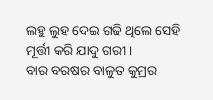ଲହୁ ଲୁହ ଦେଇ ଗଢି ଥିଲେ ସେହି
ମୂର୍ତ୍ତୀ କରି ଯାଦୁ ଗରୀ ।
ବାର ବରଷର ବାଳୁତ କୁମ୍ରର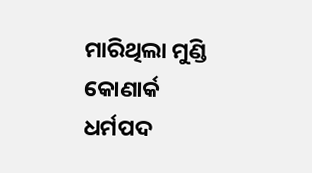ମାରିଥିଲା ମୁଣ୍ଡି କୋଣାର୍କ
ଧର୍ମପଦ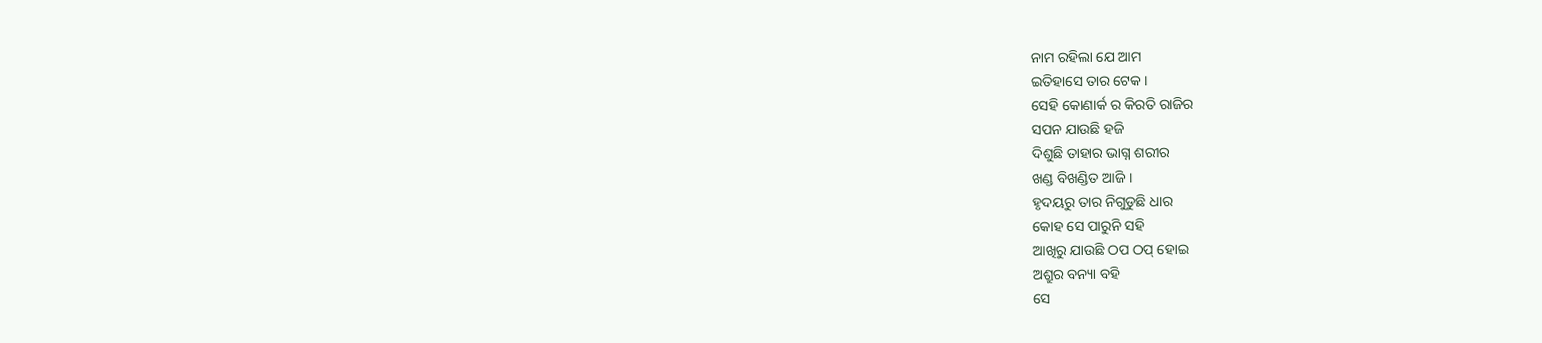ନାମ ରହିଲା ଯେ ଆମ
ଇତିହାସେ ତାର ଟେକ ।
ସେହି କୋଣାର୍କ ର କିରତି ରାଜିର
ସପନ ଯାଉଛି ହଜି
ଦିଶୁଛି ତାହାର ଭାଗ୍ନ ଶରୀର
ଖଣ୍ଡ ବିଖଣ୍ଡିତ ଆଜି ।
ହୃଦୟରୁ ତାର ନିଗୁଡୁଛି ଧାର
କୋହ ସେ ପାରୁନି ସହି
ଆଖିରୁ ଯାଉଛି ଠପ ଠପ୍ ହୋଇ
ଅଶ୍ରୁର ବନ୍ୟା ବହି
ସେ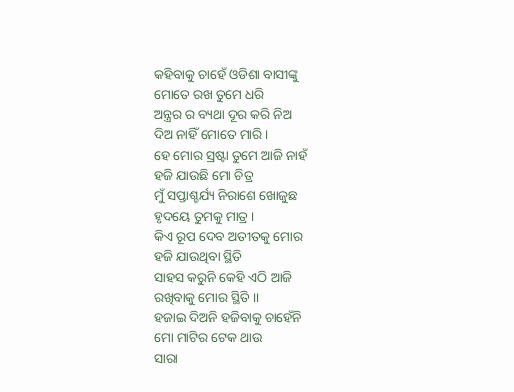କହିବାକୁ ଚାହେଁ ଓଡିଶା ବାସୀଙ୍କୁ
ମୋତେ ରଖ ତୁମେ ଧରି
ଅନ୍ତ୍ରର ର ବ୍ୟଥା ଦୂର କରି ନିଅ
ଦିଅ ନାହିଁ ମୋତେ ମାରି ।
ହେ ମୋର ସ୍ରଷ୍ଟା ତୁମେ ଆଜି ନାହଁ
ହଜି ଯାଉଛି ମୋ ଚିତ୍ର
ମୁଁ ସପ୍ତାଶ୍ଚର୍ଯ୍ୟ ନିରାଶେ ଖୋଜୁଛ
ହୃଦୟେ ତୁମକୁ ମାତ୍ର ।
କିଏ ରୂପ ଦେବ ଅତୀତକୁ ମୋର
ହଜି ଯାଉଥିବା ସ୍ଥିତି
ସାହସ କରୁନି କେହି ଏଠି ଆଜି
ରଖିବାକୁ ମୋର ସ୍ଥିତି ।।
ହଜାଇ ଦିଅନି ହଜିବାକୁ ଚାହେଁନି
ମୋ ମାଟିର ଟେକ ଥାଉ
ସାରା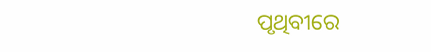ପୃଥିବୀରେ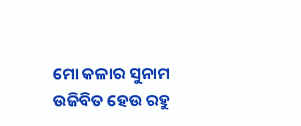ମୋ କଳାର ସୁନାମ
ଉଜିବିତ ହେଉ ରହୁ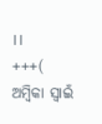।।
+++(
ଅମ୍ବିକା ସ୍ୱାଇଁ